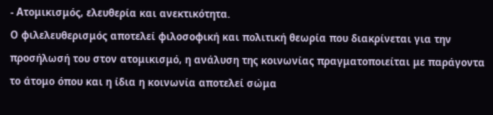- Ατομικισμός, ελευθερία και ανεκτικότητα.
Ο φιλελευθερισμός αποτελεί φιλοσοφική και πολιτική θεωρία που διακρίνεται για την προσήλωσή του στον ατομικισμό, η ανάλυση της κοινωνίας πραγματοποιείται με παράγοντα το άτομο όπου και η ίδια η κοινωνία αποτελεί σώμα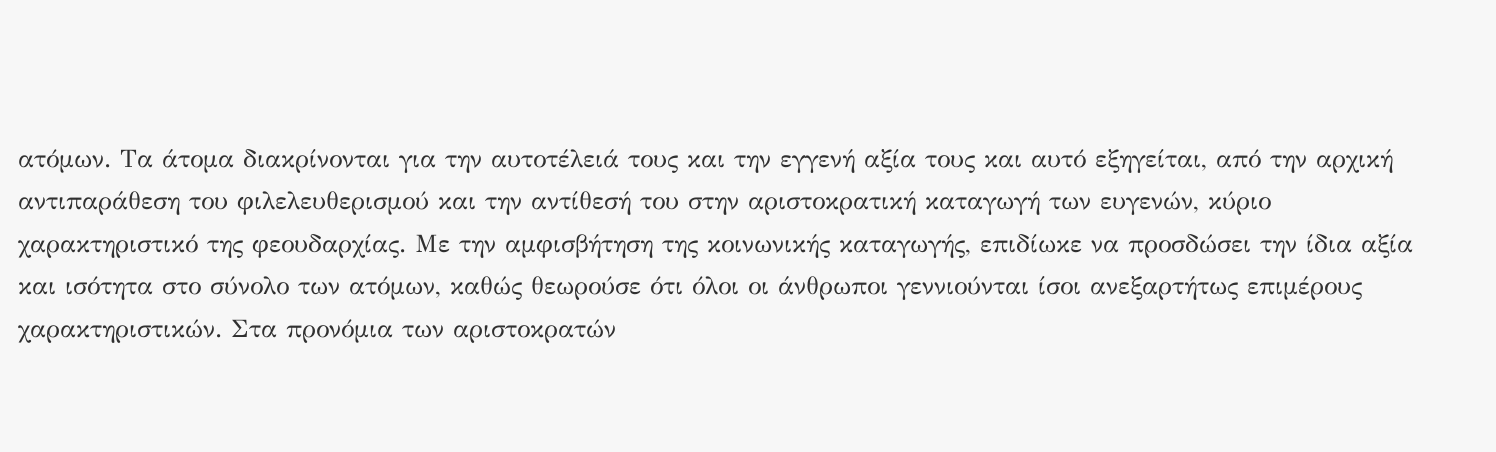ατόμων. Τα άτομα διακρίνονται για την αυτοτέλειά τους και την εγγενή αξία τους και αυτό εξηγείται, από την αρχική αντιπαράθεση του φιλελευθερισμού και την αντίθεσή του στην αριστοκρατική καταγωγή των ευγενών, κύριο χαρακτηριστικό της φεουδαρχίας. Με την αμφισβήτηση της κοινωνικής καταγωγής, επιδίωκε να προσδώσει την ίδια αξία και ισότητα στο σύνολο των ατόμων, καθώς θεωρούσε ότι όλοι οι άνθρωποι γεννιούνται ίσοι ανεξαρτήτως επιμέρους χαρακτηριστικών. Στα προνόμια των αριστοκρατών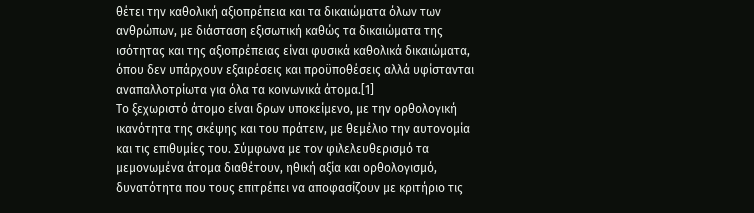θέτει την καθολική αξιοπρέπεια και τα δικαιώματα όλων των ανθρώπων, με διάσταση εξισωτική καθώς τα δικαιώματα της ισότητας και της αξιοπρέπειας είναι φυσικά καθολικά δικαιώματα, όπου δεν υπάρχουν εξαιρέσεις και προϋποθέσεις αλλά υφίστανται αναπαλλοτρίωτα για όλα τα κοινωνικά άτομα.[1]
Το ξεχωριστό άτομο είναι δρων υποκείμενο, με την ορθολογική ικανότητα της σκέψης και του πράτειν, με θεμέλιο την αυτονομία και τις επιθυμίες του. Σύμφωνα με τον φιλελευθερισμό τα μεμονωμένα άτομα διαθέτουν, ηθική αξία και ορθολογισμό, δυνατότητα που τους επιτρέπει να αποφασίζουν με κριτήριο τις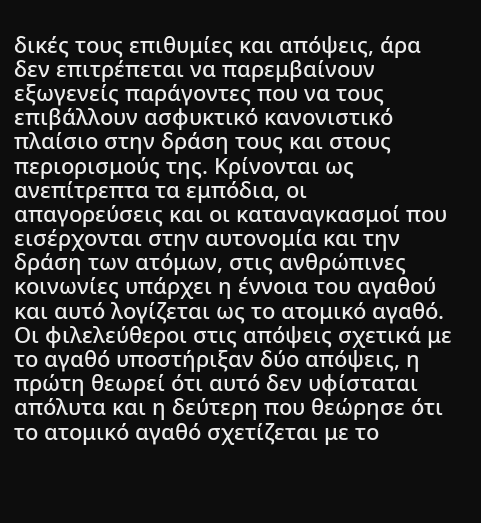δικές τους επιθυμίες και απόψεις, άρα δεν επιτρέπεται να παρεμβαίνουν εξωγενείς παράγοντες που να τους επιβάλλουν ασφυκτικό κανονιστικό πλαίσιο στην δράση τους και στους περιορισμούς της. Κρίνονται ως ανεπίτρεπτα τα εμπόδια, οι απαγορεύσεις και οι καταναγκασμοί που εισέρχονται στην αυτονομία και την δράση των ατόμων, στις ανθρώπινες κοινωνίες υπάρχει η έννοια του αγαθού και αυτό λογίζεται ως το ατομικό αγαθό. Οι φιλελεύθεροι στις απόψεις σχετικά με το αγαθό υποστήριξαν δύο απόψεις, η πρώτη θεωρεί ότι αυτό δεν υφίσταται απόλυτα και η δεύτερη που θεώρησε ότι το ατομικό αγαθό σχετίζεται με το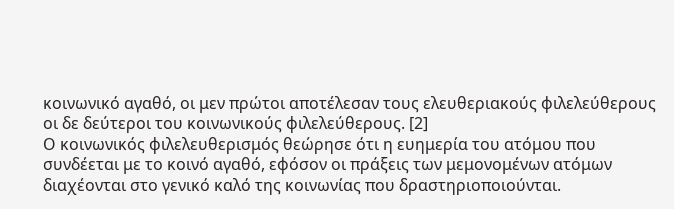κοινωνικό αγαθό, οι μεν πρώτοι αποτέλεσαν τους ελευθεριακούς φιλελεύθερους οι δε δεύτεροι του κοινωνικούς φιλελεύθερους. [2]
Ο κοινωνικός φιλελευθερισμός θεώρησε ότι η ευημερία του ατόμου που συνδέεται με το κοινό αγαθό, εφόσον οι πράξεις των μεμονομένων ατόμων διαχέονται στο γενικό καλό της κοινωνίας που δραστηριοποιούνται.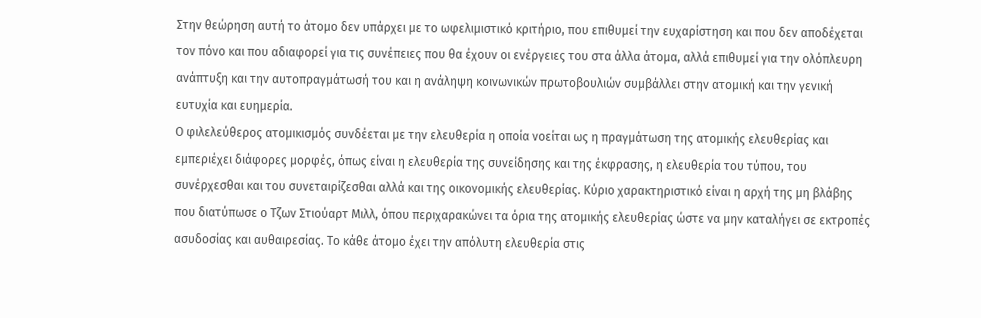Στην θεώρηση αυτή το άτομο δεν υπάρχει με το ωφελιμιστικό κριτήριο, που επιθυμεί την ευχαρίστηση και που δεν αποδέχεται τον πόνο και που αδιαφορεί για τις συνέπειες που θα έχουν οι ενέργειες του στα άλλα άτομα, αλλά επιθυμεί για την ολόπλευρη ανάπτυξη και την αυτοπραγμάτωσή του και η ανάληψη κοινωνικών πρωτοβουλιών συμβάλλει στην ατομική και την γενική ευτυχία και ευημερία.
Ο φιλελεύθερος ατομικισμός συνδέεται με την ελευθερία η οποία νοείται ως η πραγμάτωση της ατομικής ελευθερίας και εμπεριέχει διάφορες μορφές, όπως είναι η ελευθερία της συνείδησης και της έκφρασης, η ελευθερία του τύπου, του συνέρχεσθαι και του συνεταιρίζεσθαι αλλά και της οικονομικής ελευθερίας. Κύριο χαρακτηριστικό είναι η αρχή της μη βλάβης που διατύπωσε ο Τζων Στιούαρτ Μιλλ, όπου περιχαρακώνει τα όρια της ατομικής ελευθερίας ώστε να μην καταλήγει σε εκτροπές ασυδοσίας και αυθαιρεσίας. Το κάθε άτομο έχει την απόλυτη ελευθερία στις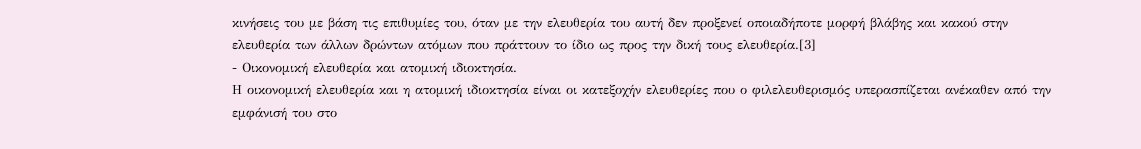κινήσεις του με βάση τις επιθυμίες του, όταν με την ελευθερία του αυτή δεν προξενεί οποιαδήποτε μορφή βλάβης και κακού στην ελευθερία των άλλων δρώντων ατόμων που πράττουν το ίδιο ως προς την δική τους ελευθερία.[3]
- Οικονομική ελευθερία και ατομική ιδιοκτησία.
Η οικονομική ελευθερία και η ατομική ιδιοκτησία είναι οι κατεξοχήν ελευθερίες που ο φιλελευθερισμός υπερασπίζεται ανέκαθεν από την εμφάνισή του στο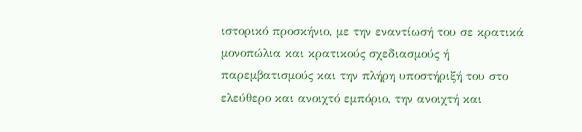ιστορικό προσκήνιο, με την εναντίωσή του σε κρατικά μονοπώλια και κρατικούς σχεδιασμούς ή παρεμβατισμούς και την πλήρη υποστήριξή του στο ελεύθερο και ανοιχτό εμπόριο, την ανοιχτή και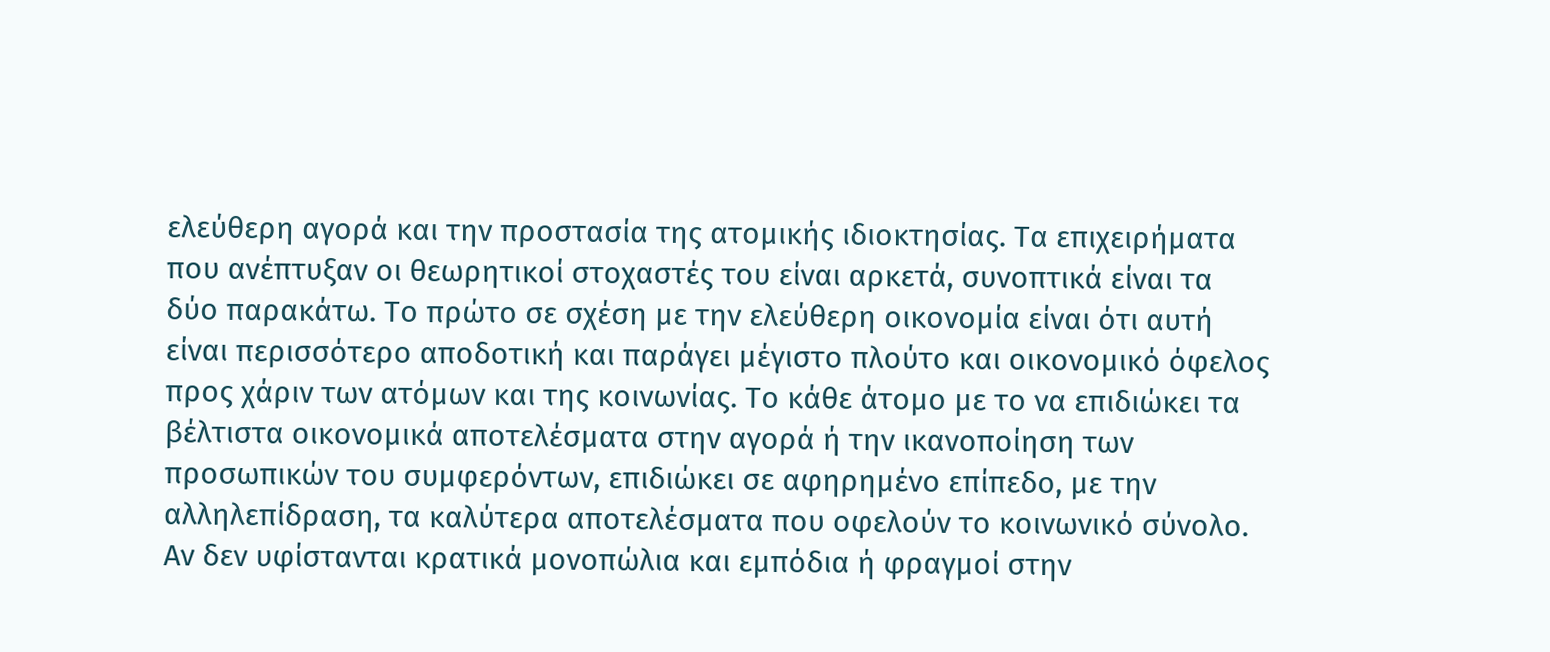ελεύθερη αγορά και την προστασία της ατομικής ιδιοκτησίας. Τα επιχειρήματα που ανέπτυξαν οι θεωρητικοί στοχαστές του είναι αρκετά, συνοπτικά είναι τα δύο παρακάτω. Το πρώτο σε σχέση με την ελεύθερη οικονομία είναι ότι αυτή είναι περισσότερο αποδοτική και παράγει μέγιστο πλούτο και οικονομικό όφελος προς χάριν των ατόμων και της κοινωνίας. Το κάθε άτομο με το να επιδιώκει τα βέλτιστα οικονομικά αποτελέσματα στην αγορά ή την ικανοποίηση των προσωπικών του συμφερόντων, επιδιώκει σε αφηρημένο επίπεδο, με την αλληλεπίδραση, τα καλύτερα αποτελέσματα που οφελούν το κοινωνικό σύνολο. Αν δεν υφίστανται κρατικά μονοπώλια και εμπόδια ή φραγμοί στην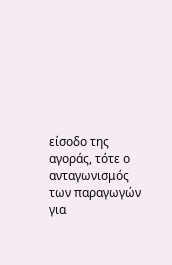είσοδο της αγοράς, τότε ο ανταγωνισμός των παραγωγών για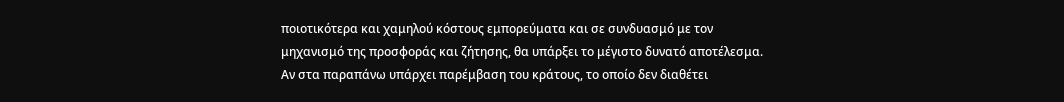ποιοτικότερα και χαμηλού κόστους εμπορεύματα και σε συνδυασμό με τον μηχανισμό της προσφοράς και ζήτησης, θα υπάρξει το μέγιστο δυνατό αποτέλεσμα. Αν στα παραπάνω υπάρχει παρέμβαση του κράτους, το οποίο δεν διαθέτει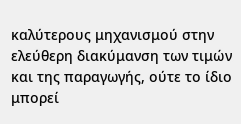καλύτερους μηχανισμού στην ελεύθερη διακύμανση των τιμών και της παραγωγής, ούτε το ίδιο μπορεί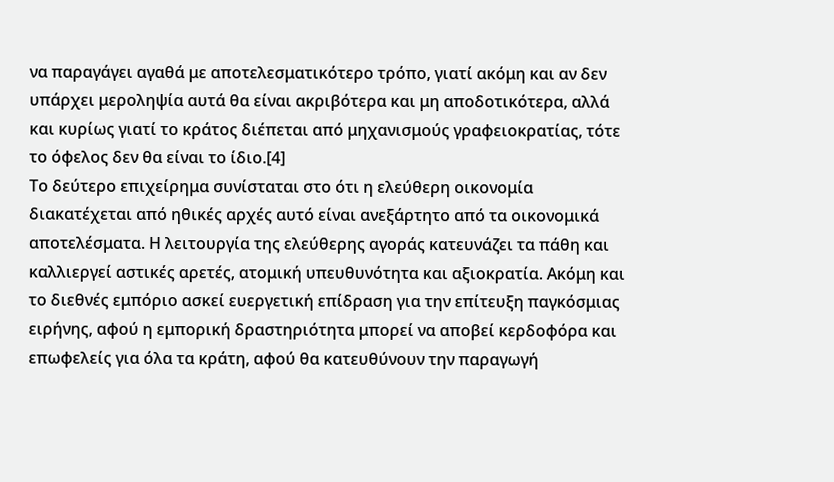να παραγάγει αγαθά με αποτελεσματικότερο τρόπο, γιατί ακόμη και αν δεν υπάρχει μεροληψία αυτά θα είναι ακριβότερα και μη αποδοτικότερα, αλλά και κυρίως γιατί το κράτος διέπεται από μηχανισμούς γραφειοκρατίας, τότε το όφελος δεν θα είναι το ίδιο.[4]
Το δεύτερο επιχείρημα συνίσταται στο ότι η ελεύθερη οικονομία διακατέχεται από ηθικές αρχές αυτό είναι ανεξάρτητο από τα οικονομικά αποτελέσματα. Η λειτουργία της ελεύθερης αγοράς κατευνάζει τα πάθη και καλλιεργεί αστικές αρετές, ατομική υπευθυνότητα και αξιοκρατία. Ακόμη και το διεθνές εμπόριο ασκεί ευεργετική επίδραση για την επίτευξη παγκόσμιας ειρήνης, αφού η εμπορική δραστηριότητα μπορεί να αποβεί κερδοφόρα και επωφελείς για όλα τα κράτη, αφού θα κατευθύνουν την παραγωγή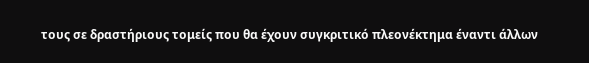τους σε δραστήριους τομείς που θα έχουν συγκριτικό πλεονέκτημα έναντι άλλων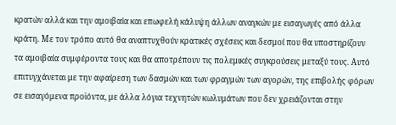κρατών αλλά και την αμοιβαία και επωφελή κάλυψη άλλων αναγκών με εισαγωγές από άλλα κράτη. Με τον τρόπο αυτό θα αναπτυχθούν κρατικές σχέσεις και δεσμοί που θα υποστηρίζουν τα αμοιβαία συμφέροντα τους και θα αποτρέπουν τις πολεμικές συγκρούσεις μεταξύ τους. Αυτό επιτυγχάνεται με την αφαίρεση των δασμών και των φραγμών των αγορών, της επιβολής φόρων σε εισαγόμενα προϊόντα, με άλλα λόγια τεχνητών κωλυμάτων που δεν χρειάζονται στην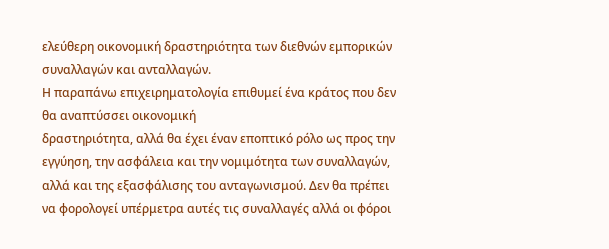ελεύθερη οικονομική δραστηριότητα των διεθνών εμπορικών συναλλαγών και ανταλλαγών.
Η παραπάνω επιχειρηματολογία επιθυμεί ένα κράτος που δεν θα αναπτύσσει οικονομική
δραστηριότητα, αλλά θα έχει έναν εποπτικό ρόλο ως προς την εγγύηση, την ασφάλεια και την νομιμότητα των συναλλαγών, αλλά και της εξασφάλισης του ανταγωνισμού. Δεν θα πρέπει να φορολογεί υπέρμετρα αυτές τις συναλλαγές αλλά οι φόροι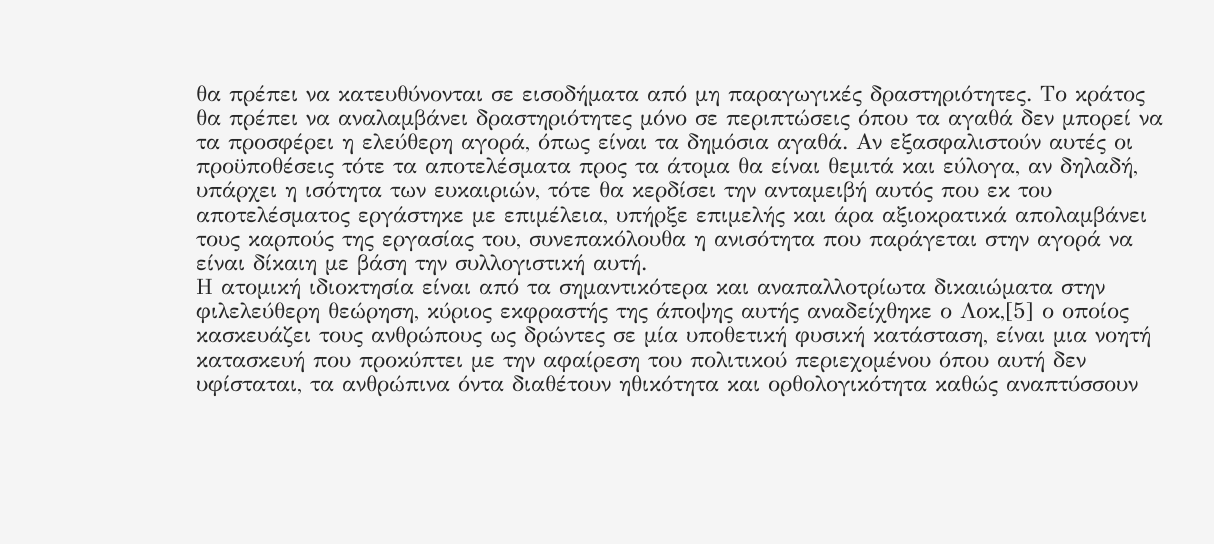θα πρέπει να κατευθύνονται σε εισοδήματα από μη παραγωγικές δραστηριότητες. Το κράτος θα πρέπει να αναλαμβάνει δραστηριότητες μόνο σε περιπτώσεις όπου τα αγαθά δεν μπορεί να τα προσφέρει η ελεύθερη αγορά, όπως είναι τα δημόσια αγαθά. Αν εξασφαλιστούν αυτές οι προϋποθέσεις τότε τα αποτελέσματα προς τα άτομα θα είναι θεμιτά και εύλογα, αν δηλαδή, υπάρχει η ισότητα των ευκαιριών, τότε θα κερδίσει την ανταμειβή αυτός που εκ του αποτελέσματος εργάστηκε με επιμέλεια, υπήρξε επιμελής και άρα αξιοκρατικά απολαμβάνει τους καρπούς της εργασίας του, συνεπακόλουθα η ανισότητα που παράγεται στην αγορά να είναι δίκαιη με βάση την συλλογιστική αυτή.
Η ατομική ιδιοκτησία είναι από τα σημαντικότερα και αναπαλλοτρίωτα δικαιώματα στην φιλελεύθερη θεώρηση, κύριος εκφραστής της άποψης αυτής αναδείχθηκε ο Λοκ,[5] ο οποίος κασκευάζει τους ανθρώπους ως δρώντες σε μία υποθετική φυσική κατάσταση, είναι μια νοητή κατασκευή που προκύπτει με την αφαίρεση του πολιτικού περιεχομένου όπου αυτή δεν υφίσταται, τα ανθρώπινα όντα διαθέτουν ηθικότητα και ορθολογικότητα καθώς αναπτύσσουν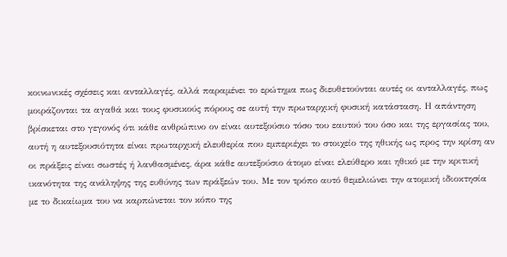κοινωνικές σχέσεις και ανταλλαγές, αλλά παραμένει το ερώτημα πως διευθετούνται αυτές οι ανταλλαγές, πως μοιράζονται τα αγαθά και τους φυσικούς πόρους σε αυτή την πρωταρχική φυσική κατάσταση. Η απάντηση βρίσκεται στο γεγονός ότι κάθε ανθρώπινο ον είναι αυτεξούσιο τόσο του εαυτού του όσο και της εργασίας του, αυτή η αυτεξουσιότητα είναι πρωταρχική ελευθερία που εμπεριέχει το στοιχείο της ηθικής ως προς την κρίση αν οι πράξεις είναι σωστές ή λανθασμένες, άρα κάθε αυτεξούσιο άτομο είναι ελεύθερο και ηθικό με την κριτική ικανότητα της ανάληψης της ευθύνης των πράξεών του. Με τον τρόπο αυτό θεμελιώνει την ατομική ιδιοκτησία με το δικαίωμα του να καρπώνεται τον κόπο της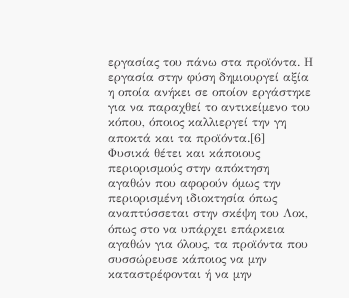εργασίας του πάνω στα προϊόντα. Η εργασία στην φύση δημιουργεί αξία η οποία ανήκει σε οποίον εργάστηκε για να παραχθεί το αντικείμενο του κόπου, όποιος καλλιεργεί την γη αποκτά και τα προϊόντα.[6]
Φυσικά θέτει και κάποιους περιορισμούς στην απόκτηση αγαθών που αφορούν όμως την περιορισμένη ιδιοκτησία όπως αναπτύσσεται στην σκέψη του Λοκ, όπως στο να υπάρχει επάρκεια αγαθών για όλους, τα προϊόντα που συσσώρευσε κάποιος να μην καταστρέφονται ή να μην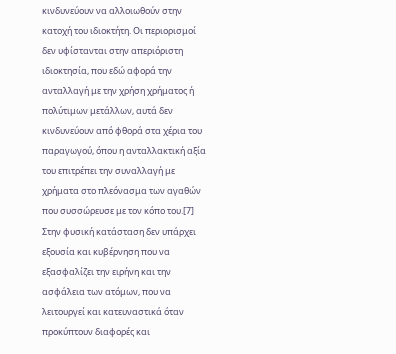κινδυνεύουν να αλλοιωθούν στην κατοχή του ιδιοκτήτη. Οι περιορισμοί δεν υφίστανται στην απεριόριστη ιδιοκτησία, που εδώ αφορά την ανταλλαγή με την χρήση χρήματος ή πολύτιμων μετάλλων, αυτά δεν κινδυνεύουν από φθορά στα χέρια του παραγωγού, όπου η ανταλλακτική αξία του επιτρέπει την συναλλαγή με χρήματα στο πλεόνασμα των αγαθών που συσσώρευσε με τον κόπο του.[7]
Στην φυσική κατάσταση δεν υπάρχει εξουσία και κυβέρνηση που να εξασφαλίζει την ειρήνη και την ασφάλεια των ατόμων, που να λειτουργεί και κατευναστικά όταν προκύπτουν διαφορές και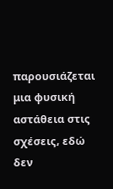παρουσιάζεται μια φυσική αστάθεια στις σχέσεις, εδώ δεν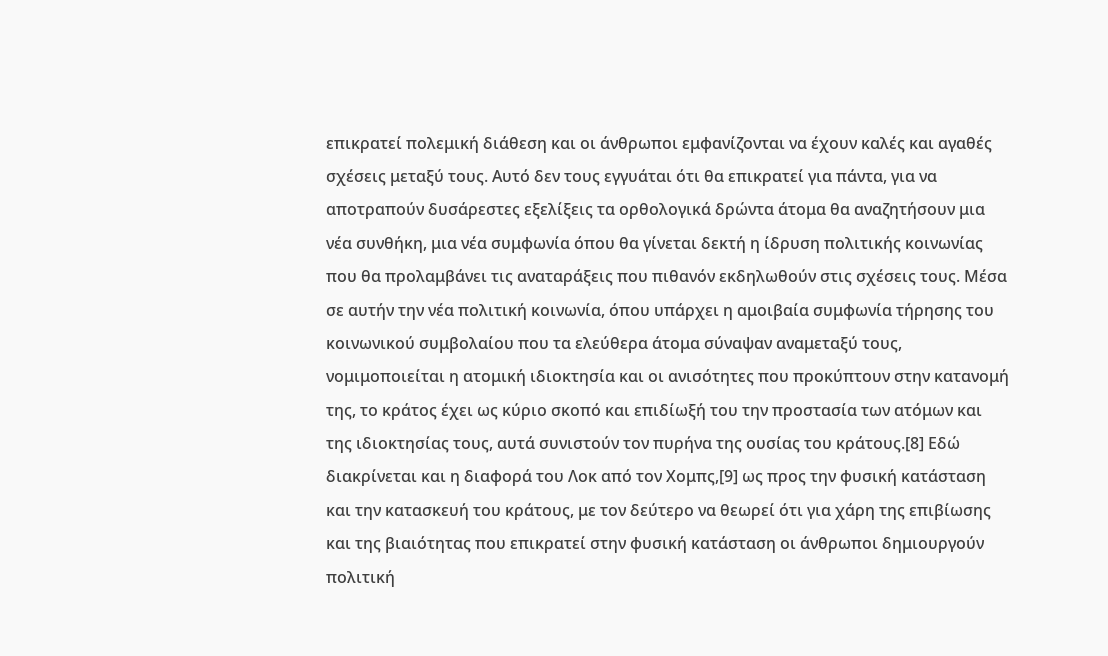επικρατεί πολεμική διάθεση και οι άνθρωποι εμφανίζονται να έχουν καλές και αγαθές σχέσεις μεταξύ τους. Αυτό δεν τους εγγυάται ότι θα επικρατεί για πάντα, για να αποτραπούν δυσάρεστες εξελίξεις τα ορθολογικά δρώντα άτομα θα αναζητήσουν μια νέα συνθήκη, μια νέα συμφωνία όπου θα γίνεται δεκτή η ίδρυση πολιτικής κοινωνίας που θα προλαμβάνει τις αναταράξεις που πιθανόν εκδηλωθούν στις σχέσεις τους. Μέσα σε αυτήν την νέα πολιτική κοινωνία, όπου υπάρχει η αμοιβαία συμφωνία τήρησης του κοινωνικού συμβολαίου που τα ελεύθερα άτομα σύναψαν αναμεταξύ τους, νομιμοποιείται η ατομική ιδιοκτησία και οι ανισότητες που προκύπτουν στην κατανομή της, το κράτος έχει ως κύριο σκοπό και επιδίωξή του την προστασία των ατόμων και της ιδιοκτησίας τους, αυτά συνιστούν τον πυρήνα της ουσίας του κράτους.[8] Εδώ διακρίνεται και η διαφορά του Λοκ από τον Χομπς,[9] ως προς την φυσική κατάσταση και την κατασκευή του κράτους, με τον δεύτερο να θεωρεί ότι για χάρη της επιβίωσης και της βιαιότητας που επικρατεί στην φυσική κατάσταση οι άνθρωποι δημιουργούν πολιτική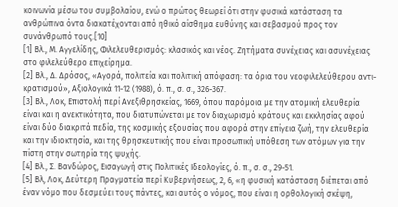κοινωνία μέσω του συμβολαίου, ενώ ο πρώτος θεωρεί ότι στην φυσικά κατάσταση τα ανθρώπινα όντα διακατέχονται από ηθικό αίσθημα ευθύνης και σεβασμού προς τον συνάνθρωπό τους.[10]
[1] Βλ., Μ. Αγγελίδης, Φιλελευθερισμός: κλασικός και νέος. Ζητήματα συνέχειας και ασυνέχειας στο φιλελεύθερο επιχείρημα.
[2] Βλ., Δ. Δρόσος, «Αγορά, πολιτεία και πολιτική απόφαση: τα όρια του νεοφιλελεύθερου αντι-κρατισμού», Αξιολογικά 11-12 (1988), ό. π., σ. σ., 326-367.
[3] Βλ., Λοκ, Επιστολή περί Ανεξιθρησκείας, 1669, όπου παρόμοια με την ατομική ελευθερία είναι και η ανεκτικότητα, που διατυπώνεται με τον διαχωρισμό κράτους και εκκλησίας αφού είναι δύο διακριτά πεδία, της κοσμικής εξουσίας που αφορά στην επίγεια ζωή, την ελευθερία και την ιδιοκτησία, και της θρησκευτικής που είναι προσωπική υπόθεση των ατόμων για την πίστη στην σωτηρία της ψυχής.
[4] Βλ., Σ. Βανδώρος, Εισαγωγή στις Πολιτικές Ιδεολογίες, ό. π., σ. σ., 29-51.
[5] Βλ, Λοκ, Δεύτερη Πραγματεία περί Κυβερνήσεως, 2, 6, «η φυσική κατάσταση διέπεται από έναν νόμο που δεσμεύει τους πάντες, και αυτός ο νόμος, που είναι η ορθολογική σκέψη,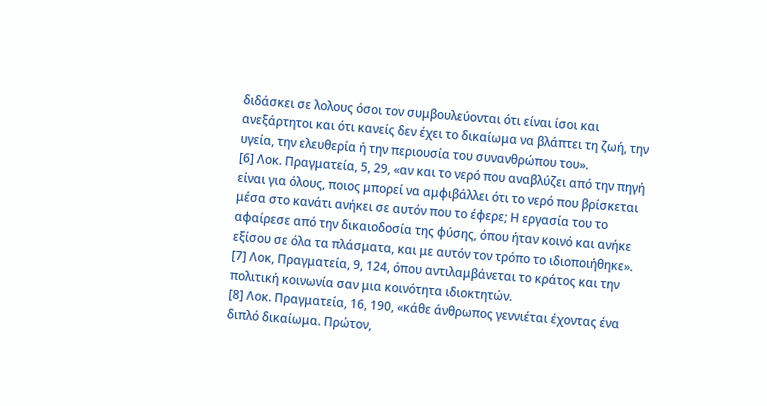διδάσκει σε λολους όσοι τον συμβουλεύονται ότι είναι ίσοι και ανεξάρτητοι και ότι κανείς δεν έχει το δικαίωμα να βλάπτει τη ζωή, την υγεία, την ελευθερία ή την περιουσία του συνανθρώπου του».
[6] Λοκ. Πραγματεία, 5, 29, «αν και το νερό που αναβλύζει από την πηγή είναι για όλους, ποιος μπορεί να αμφιβάλλει ότι το νερό που βρίσκεται μέσα στο κανάτι ανήκει σε αυτόν που το έφερε; Η εργασία του το αφαίρεσε από την δικαιοδοσία της φύσης, όπου ήταν κοινό και ανήκε εξίσου σε όλα τα πλάσματα, και με αυτόν τον τρόπο το ιδιοποιήθηκε».
[7] Λοκ, Πραγματεία, 9, 124, όπου αντιλαμβάνεται το κράτος και την πολιτική κοινωνία σαν μια κοινότητα ιδιοκτητών.
[8] Λοκ. Πραγματεία, 16, 190, «κάθε άνθρωπος γεννιέται έχοντας ένα διπλό δικαίωμα. Πρώτον,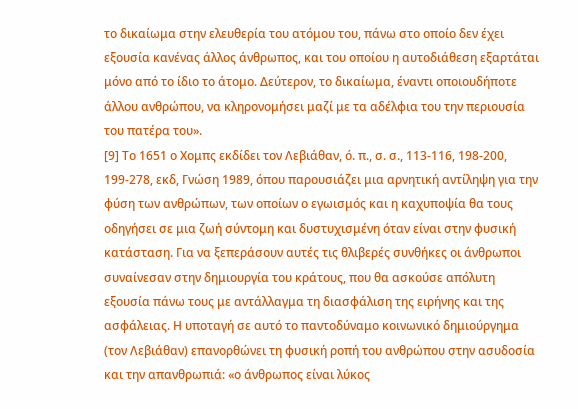το δικαίωμα στην ελευθερία του ατόμου του, πάνω στο οποίο δεν έχει εξουσία κανένας άλλος άνθρωπος, και του οποίου η αυτοδιάθεση εξαρτάται μόνο από το ίδιο το άτομο. Δεύτερον, το δικαίωμα, έναντι οποιουδήποτε άλλου ανθρώπου, να κληρονομήσει μαζί με τα αδέλφια του την περιουσία του πατέρα του».
[9] Το 1651 ο Χομπς εκδίδει τον Λεβιάθαν, ό. π., σ. σ., 113-116, 198-200, 199-278, εκδ, Γνώση 1989, όπου παρουσιάζει μια αρνητική αντίληψη για την φύση των ανθρώπων, των οποίων ο εγωισμός και η καχυποψία θα τους οδηγήσει σε μια ζωή σύντομη και δυστυχισμένη όταν είναι στην φυσική κατάσταση. Για να ξεπεράσουν αυτές τις θλιβερές συνθήκες οι άνθρωποι συναίνεσαν στην δημιουργία του κράτους, που θα ασκούσε απόλυτη εξουσία πάνω τους με αντάλλαγμα τη διασφάλιση της ειρήνης και της ασφάλειας. Η υποταγή σε αυτό το παντοδύναμο κοινωνικό δημιούργημα (τον Λεβιάθαν) επανορθώνει τη φυσική ροπή του ανθρώπου στην ασυδοσία και την απανθρωπιά: «ο άνθρωπος είναι λύκος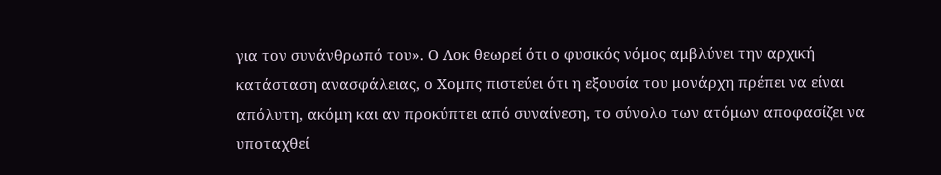για τον συνάνθρωπό του». Ο Λοκ θεωρεί ότι ο φυσικός νόμος αμβλύνει την αρχική κατάσταση ανασφάλειας, ο Χομπς πιστεύει ότι η εξουσία του μονάρχη πρέπει να είναι απόλυτη, ακόμη και αν προκύπτει από συναίνεση, το σύνολο των ατόμων αποφασίζει να υποταχθεί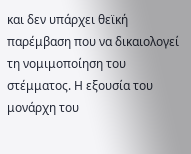και δεν υπάρχει θεϊκή παρέμβαση που να δικαιολογεί τη νομιμοποίηση του στέμματος. Η εξουσία του μονάρχη του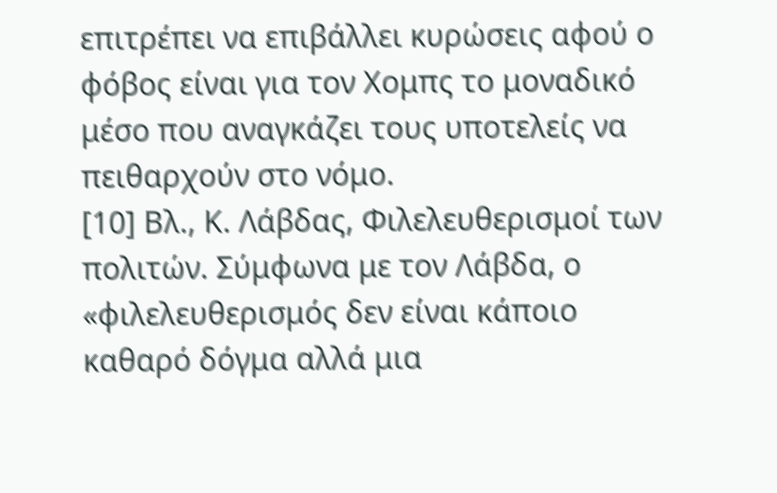επιτρέπει να επιβάλλει κυρώσεις αφού ο φόβος είναι για τον Χομπς το μοναδικό μέσο που αναγκάζει τους υποτελείς να πειθαρχούν στο νόμο.
[10] Βλ., Κ. Λάβδας, Φιλελευθερισμοί των πολιτών. Σύμφωνα με τον Λάβδα, ο «φιλελευθερισμός δεν είναι κάποιο καθαρό δόγμα αλλά μια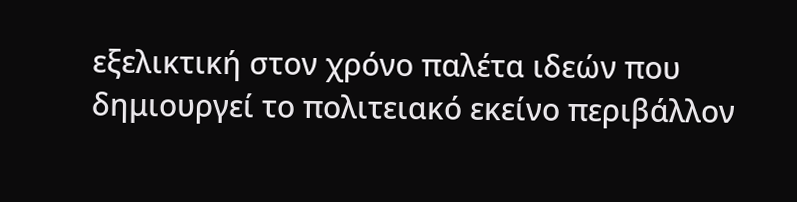εξελικτική στον χρόνο παλέτα ιδεών που δημιουργεί το πολιτειακό εκείνο περιβάλλον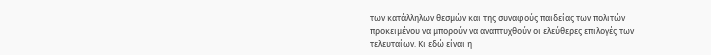των κατάλληλων θεσμών και της συναφούς παιδείας των πολιτών προκειμένου να μπορούν να αναπτυχθούν οι ελεύθερες επιλογές των τελευταίων. Κι εδώ είναι η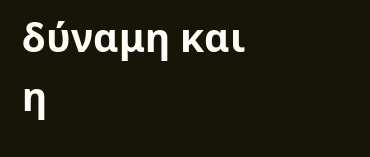δύναμη και η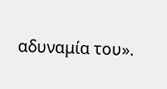αδυναμία του».